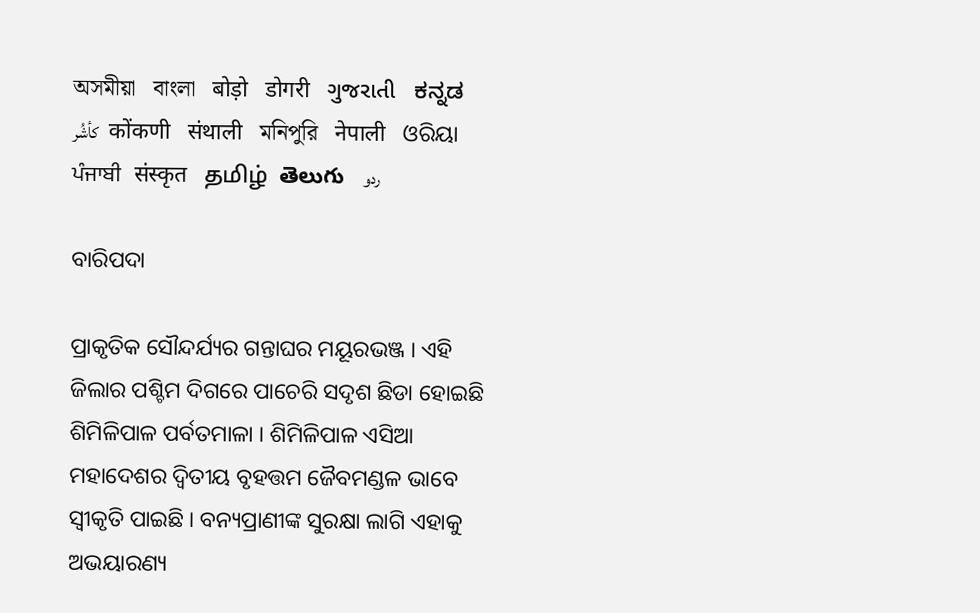অসমীয়া   বাংলা   बोड़ो   डोगरी   ગુજરાતી   ಕನ್ನಡ   كأشُر   कोंकणी   संथाली   মনিপুরি   नेपाली   ଓରିୟା   ਪੰਜਾਬੀ   संस्कृत   தமிழ்  తెలుగు   ردو

ବାରିପଦା

ପ୍ରାକୃତିକ ସୌନ୍ଦର୍ଯ୍ୟର ଗନ୍ତାଘର ମୟୂରଭଞ୍ଜ । ଏହି ଜିଲାର ପଶ୍ଚିମ ଦିଗରେ ପାଚେରି ସଦୃଶ ଛିଡା ହୋଇଛି ଶିମିଳିପାଳ ପର୍ବତମାଳା । ଶିମିଳିପାଳ ଏସିଆ ମହାଦେଶର ଦ୍ଵିତୀୟ ବୃହତ୍ତମ ଜୈବମଣ୍ଡଳ ଭାବେ ସ୍ୱୀକୃତି ପାଇଛି । ବନ୍ୟପ୍ରାଣୀଙ୍କ ସୁରକ୍ଷା ଲାଗି ଏହାକୁ ଅଭୟାରଣ୍ୟ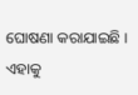ଘୋଷଣା କରାଯାଇଛି । ଏହାକୁ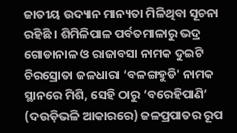ଜାତୀୟ ଉଦ୍ୟାନ ମାନ୍ୟତା ମିଳିଥିବା ସୂଚନା ରହିଛି । ଶିମିଳିପାଳ ପର୍ବତମାଳାରୁ ଭଦ୍ର ଗୋଡାନାଳ ଓ ରାଜାବସା ନାମକ ଦୁଇଟି ଚିରସ୍ରୋତା ଜଳଧାରା ‘ବଳଙ୍ଗହୁଡି' ନାମକ ସ୍ଥାନରେ ମିଶି, ସେହି ଠାରୁ ‘ବରେହିପାଣି’ (ଦଉଡ଼ିଭଳି ଆକାରରେ) ଜଳପ୍ରପାତର ରୂପ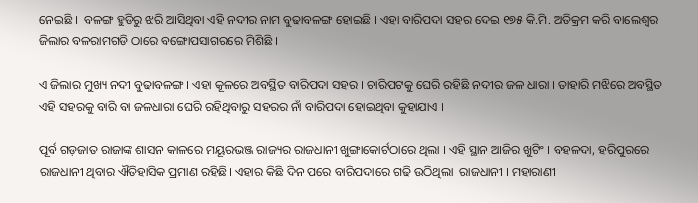ନେଇଛି ।  ବଳଙ୍ଗ ହୁଡିରୁ ଝରି ଆସିଥିବା ଏହି ନଦୀର ନାମ ବୁଢାବଳଙ୍ଗ ହୋଇଛି । ଏହା ବାରିପଦା ସହର ଦେଇ ୧୭୫ କି.ମି. ଅତିକ୍ରମ କରି ବାଲେଶ୍ୱର ଜିଲାର ବଳରାମଗଡି ଠାରେ ବଙ୍ଗୋପସାଗରରେ ମିଶିଛି ।

ଏ ଜିଲାର ମୁଖ୍ୟ ନଦୀ ବୁଢାବଳଙ୍ଗ । ଏହା କୂଳରେ ଅବସ୍ଥିତ ବାରିପଦା ସହର । ଚାରିପଟକୁ ଘେରି ରହିଛି ନଦୀର ଜଳ ଧାରା । ତାହାରି ମଝିରେ ଅବସ୍ଥିତ ଏହି ସହରକୁ ବାରି ବା ଜଳଧାରା ଘେରି ରହିଥିବାରୁ ସହରର ନାଁ ବାରିପଦା ହୋଇଥିବା କୁହାଯାଏ ।

ପୂର୍ବ ଗଡ଼ଜାତ ରାଜାଙ୍କ ଶାସନ କାଳରେ ମୟୂରଭଞ୍ଜ ରାଜ୍ୟର ରାଜଧାନୀ ଖୁଙ୍ଗାକୋର୍ଟଠାରେ ଥିଲା । ଏହି ସ୍ଥାନ ଆଜିର ଖୁଟିଂ । ବହଳଦା, ହରିପୁରରେ ରାଜଧାନୀ ଥିବାର ଐତିହାସିକ ପ୍ରମାଣ ରହିଛି। ଏହାର କିଛି ଦିନ ପରେ ବାରିପଦାରେ ଗଢି ଉଠିଥିଲା  ରାଜଧାନୀ । ମହାରାଣୀ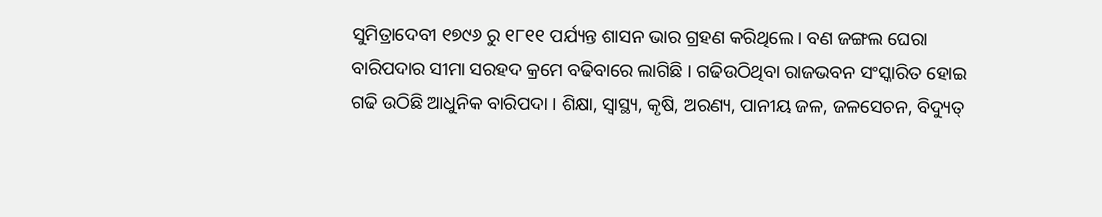ସୁମିତ୍ରାଦେବୀ ୧୭୯୬ ରୁ ୧୮୧୧ ପର୍ଯ୍ୟନ୍ତ ଶାସନ ଭାର ଗ୍ରହଣ କରିଥିଲେ। ବଣ ଜଙ୍ଗଲ ଘେରା ବାରିପଦାର ସୀମା ସରହଦ କ୍ରମେ ବଢିବାରେ ଲାଗିଛି । ଗଢିଉଠିଥିବା ରାଜଭବନ ସଂସ୍କାରିତ ହୋଇ ଗଢି ଉଠିଛି ଆଧୁନିକ ବାରିପଦା । ଶିକ୍ଷା, ସ୍ଵାସ୍ଥ୍ୟ, କୃଷି, ଅରଣ୍ୟ, ପାନୀୟ ଜଳ, ଜଳସେଚନ, ବିଦ୍ୟୁତ୍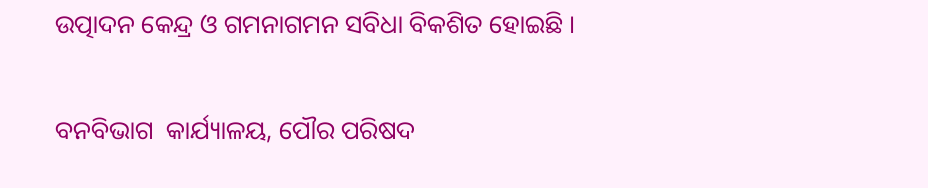ଉତ୍ପାଦନ କେନ୍ଦ୍ର ଓ ଗମନାଗମନ ସବିଧା ବିକଶିତ ହୋଇଛି ।

ବନବିଭାଗ  କାର୍ଯ୍ୟାଳୟ, ପୌର ପରିଷଦ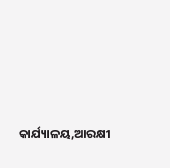କାର୍ଯ୍ୟାଳୟ,ଆରକ୍ଷୀ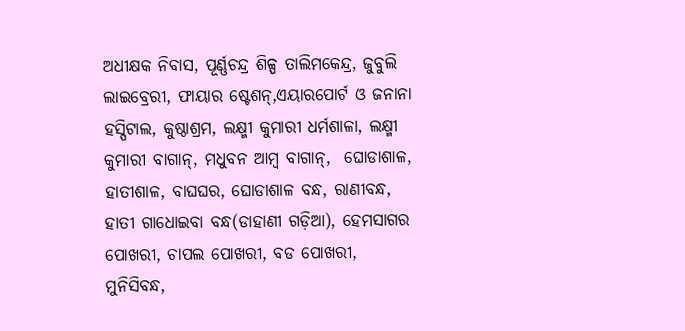ଅଧୀକ୍ଷକ ନିବାସ, ପୂର୍ଣ୍ଣଚନ୍ଦ୍ର ଶିଳ୍ପ ତାଲିମକେନ୍ଦ୍ର, ଜୁବୁଲି ଲାଇବ୍ରେରୀ, ଫାୟାର ଷ୍ଟେଶନ୍,ଏୟାରପୋର୍ଟ ଓ ଜନାନା ହସ୍ପିଟାଲ, କୁଷ୍ଠାଶ୍ରମ, ଲକ୍ଷ୍ମୀ କୁମାରୀ ଧର୍ମଶାଳା, ଲକ୍ଷ୍ମୀ କୁମାରୀ ବାଗାନ୍, ମଧୁବନ ଆମ୍ବ ବାଗାନ୍,  ଘୋଡାଶାଳ, ହାତୀଶାଳ, ବାଘଘର, ଘୋଡାଶାଳ ବନ୍ଧ, ରାଣୀବନ୍ଧ, ହାତୀ ଗାଧୋଇବା ବନ୍ଧ(ଡାହାଣୀ ଗଡ଼ିଆ), ହେମସାଗର ପୋଖରୀ, ଚାପଲ ପୋଖରୀ, ବଡ ପୋଖରୀ, ମୁନିସିବନ୍ଧ,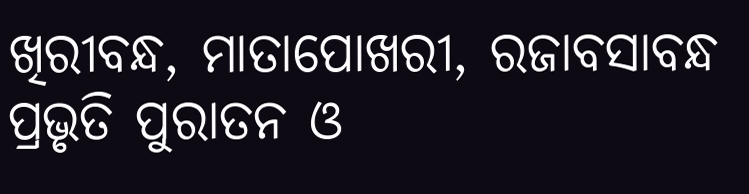ଖିରୀବନ୍ଧ, ମାତାପୋଖରୀ, ରଜାବସାବନ୍ଧ ପ୍ରଭୃତି ପୁରାତନ ଓ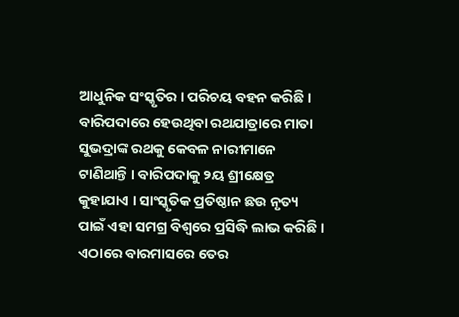ଆଧୁନିକ ସଂସ୍କୃତିର । ପରିଚୟ ବହନ କରିଛି । ବାରିପଦାରେ ହେଉଥିବା ରଥଯାତ୍ରାରେ ମାତା ସୁଭଦ୍ରାଙ୍କ ରଥକୁ କେବଳ ନାରୀମାନେ ଟାଣିଥାନ୍ତି । ବାରିପଦାକୁ ୨ୟ ଶ୍ରୀକ୍ଷେତ୍ର କୁହାଯାଏ । ସାଂସ୍କୃତିକ ପ୍ରତିଷ୍ଠାନ ଛଉ ନୃତ୍ୟ ପାଇଁ ଏହା ସମଗ୍ର ବିଶ୍ୱରେ ପ୍ରସିଦ୍ଧି ଲାଭ କରିଛି । ଏଠାରେ ବାରମାସରେ ତେର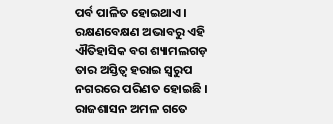ପର୍ବ ପାଳିତ ହୋଇଥାଏ । ରକ୍ଷଣବେକ୍ଷଣ ଅଭାବରୁ ଏହି ଐତିହାସିକ ବଗ ଶ୍ୟାମଲଗଡ଼ ତାର ଅସ୍ତିତ୍ଵ ହରାଇ ସ୍ଵରୁପ ନଗରରେ ପରିଣତ ହୋଇଛି । ରାଜଶାସନ ଅମଳ ଗତେ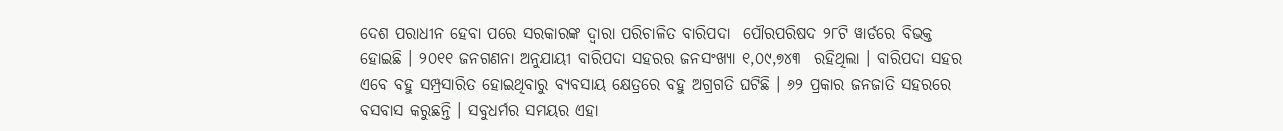ଦେଶ ପରାଧୀନ ହେବା ପରେ ସରକାରଙ୍କ ଦ୍ଵାରା ପରିଚାଳିତ ବାରିପଦା  ପୌରପରିଷଦ ୨୮ଟି ୱାର୍ଡରେ ବିଭକ୍ତ ହୋଇଛି । ୨୦୧୧ ଜନଗଣନା ଅନୁଯାୟୀ ବାରିପଦା ସହରର ଜନସଂଖ୍ୟା ୧,୦୯,୭୪୩  ରହିଥିଲା । ବାରିପଦା ସହର ଏବେ ବହୁ ସମ୍ପ୍ରସାରିତ ହୋଇଥିବାରୁ ବ୍ୟବସାୟ କ୍ଷେତ୍ରରେ ବହୁ ଅଗ୍ରଗତି ଘଟିଛି । ୬୨ ପ୍ରକାର ଜନଜାତି ସହରରେ ବସବାସ କରୁଛନ୍ତି । ସବୁଧର୍ମର ସମୟର ଏହା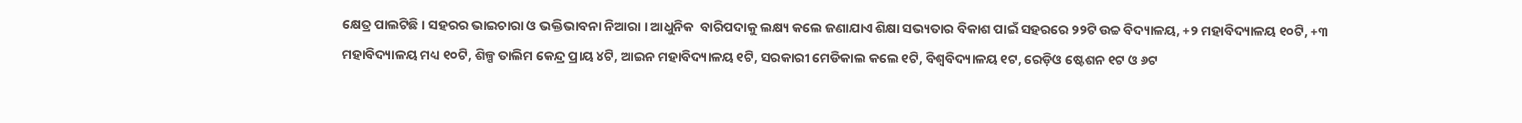କ୍ଷେତ୍ର ପାଲଟିଛି । ସହରର ଭାଇଚାରା ଓ ଭକ୍ତିଭାବନା ନିଆରା । ଆଧୁନିକ  ବାରିପଦାକୁ ଲକ୍ଷ୍ୟ କଲେ ଜଣାଯାଏ ଶିକ୍ଷା ସଭ୍ୟତାର ବିକାଶ ପାଇଁ ସହରରେ ୨୨ଟି ଉଚ୍ଚ ବିଦ୍ୟାଳୟ, +୨ ମହାବିଦ୍ୟାଳୟ ୧୦ଟି, +୩ ମହାବିଦ୍ୟାଳୟ ମଧ୍ୟ ୧୦ଟି, ଶିଳ୍ପ ତାଲିମ କେନ୍ଦ୍ର ପ୍ରାୟ ୪ଟି, ଆଇନ ମହାବିଦ୍ୟାଳୟ ୧ଟି, ସରକାରୀ ମେଡିକାଲ କଲେ ୧ଟି, ବିଶ୍ଵବିଦ୍ୟାଳୟ ୧ଟ, ରେଡ଼ିଓ ଷ୍ଟେଶନ ୧ଟ ଓ ୬ଟ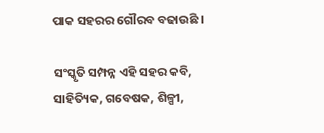ପାକ ସହରର ଗୌରବ ବଢାଉଛି ।

ସଂସ୍କୃତି ସମ୍ପନ୍ନ ଏହି ସହର କବି, ସାହିତ୍ୟିକ, ଗବେଷକ, ଶିଳ୍ପୀ,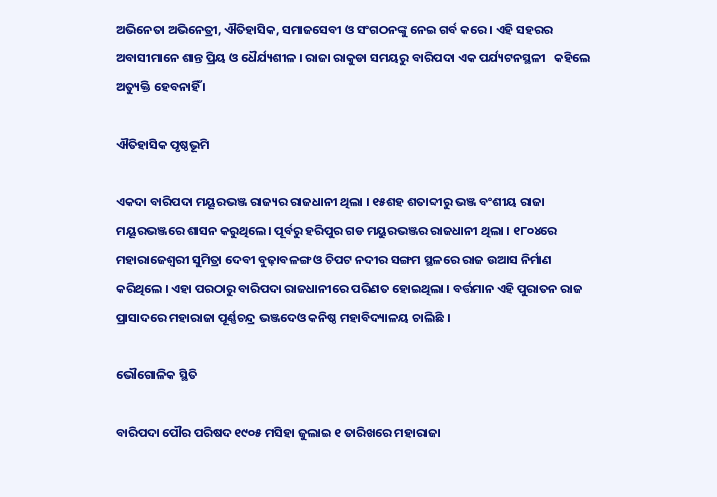ଅଭିନେତା ଅଭିନେତ୍ରୀ, ଐତିହାସିକ, ସମାଜସେବୀ ଓ ସଂଗଠନଙ୍କୁ ନେଇ ଗର୍ବ କରେ । ଏହି ସହରର ଅବାସୀମାନେ ଶାନ୍ତ ପ୍ରିୟ ଓ ଧୈର୍ଯ୍ୟଶୀଳ । ରାଜା ରାକୁଡା ସମୟରୁ ବାରିପଦା ଏକ ପର୍ଯ୍ୟଟନସ୍ଥଳୀ   କହିଲେ ଅତ୍ୟୁକ୍ତି ହେବନାହିଁ ।

ଐତିହାସିକ ପୃଷ୍ଠଭୂମି

ଏକଦା ବାରିପଦା ମୟୂରଭଞ୍ଜ ରାଜ୍ୟର ରାଜଧାନୀ ଥିଲା । ୧୫ଶହ ଶତାବ୍ଦୀରୁ ଭଞ୍ଜ ବଂଶୀୟ ରାଜା ମୟୂରଭଞ୍ଜରେ ଶାସନ କରୁଥିଲେ। ପୂର୍ବରୁ ହରିପୁର ଗଡ ମୟୁରଭଞ୍ଜର ରାଜଧାନୀ ଥିଲା । ୧୮୦୪ରେ ମହାରାଜେଶ୍ଵରୀ ସୁମିତ୍ରା ଦେବୀ ବୁଢ଼ାବଳଙ୍ଗ ଓ ଚିପଟ ନଦୀର ସଙ୍ଗମ ସ୍ଥଳରେ ରାଜ ଉଆସ ନିର୍ମାଣ କରିଥିଲେ । ଏହା ପରଠାରୁ ବାରିପଦା ରାଜଧାନୀରେ ପରିଣତ ହୋଇଥିଲା । ବର୍ତ୍ତମାନ ଏହି ପୁରାତନ ରାଜ ପ୍ରାସାଦରେ ମହାରାଜା ପୂର୍ଣ୍ଣଚନ୍ଦ୍ର ଭଞ୍ଜଦେଓ କନିଷ୍ଠ ମହାବିଦ୍ୟାଳୟ ଚାଲିଛି ।

ଭୌଗୋଳିକ ସ୍ଥିତି

ବାରିପଦା ପୌର ପରିଷଦ ୧୯୦୫ ମସିହା ଜୁଲାଇ ୧ ତାରିଖରେ ମହାରାଜା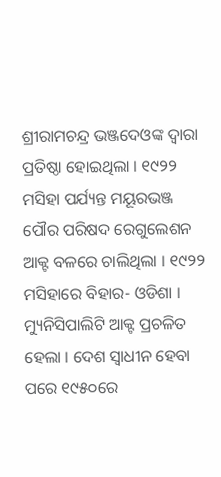ଶ୍ରୀରାମଚନ୍ଦ୍ର ଭଞ୍ଜଦେଓଙ୍କ ଦ୍ଵାରା ପ୍ରତିଷ୍ଠା ହୋଇଥିଲା । ୧୯୨୨ ମସିହା ପର୍ଯ୍ୟନ୍ତ ମୟୂରଭଞ୍ଜ ପୌର ପରିଷଦ ରେଗୁଲେଶନ ଆକ୍ଟ ବଳରେ ଚାଲିଥିଲା । ୧୯୨୨ ମସିହାରେ ବିହାର- ଓଡିଶା । ମ୍ୟୁନିସିପାଲିଟି ଆକ୍ଟ ପ୍ରଚଳିତ ହେଲା । ଦେଶ ସ୍ଵାଧୀନ ହେବା ପରେ ୧୯୫୦ରେ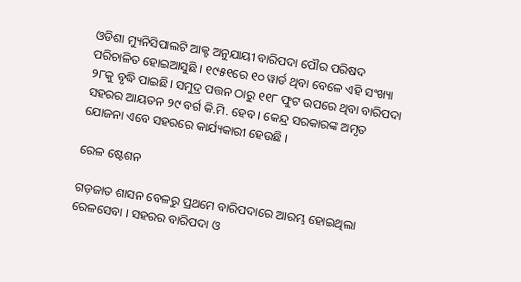ଓଡିଶା ମ୍ୟୁନିସିପାଲଟି ଆକ୍ଟ ଅନୁଯାୟୀ ବାରିପଦା ପୌର ପରିଷଦ ପରିଚାଳିତ ହୋଇଆସୁଛି । ୧୯୫୧ରେ ୧୦ ୱାର୍ଡ ଥିବା ବେଳେ ଏହି ସଂଖ୍ୟା ୨୮କୁ ବୃଦ୍ଧି ପାଇଛି। ସମୁଦ୍ର ପତ୍ତନ ଠାରୁ ୧୧୮ ଫୁଟ ଉପରେ ଥିବା ବାରିପଦା ସହରର ଆୟତନ ୨୯ ବର୍ଗ କି.ମି. ହେବ । କେନ୍ଦ୍ର ସରକାରଙ୍କ ଅମୃତ ଯୋଜନା ଏବେ ସହରରେ କାର୍ଯ୍ୟକାରୀ ହେଉଛି ।

ରେଳ ଷ୍ଟେଶନ

ଗଡ଼ଜାତ ଶାସନ ବେଳରୁ ପ୍ରଥମେ ବାରିପଦାରେ ଆରମ୍ଭ ହୋଇଥିଲା ରେଳସେବା । ସହରର ବାରିପଦା ଓ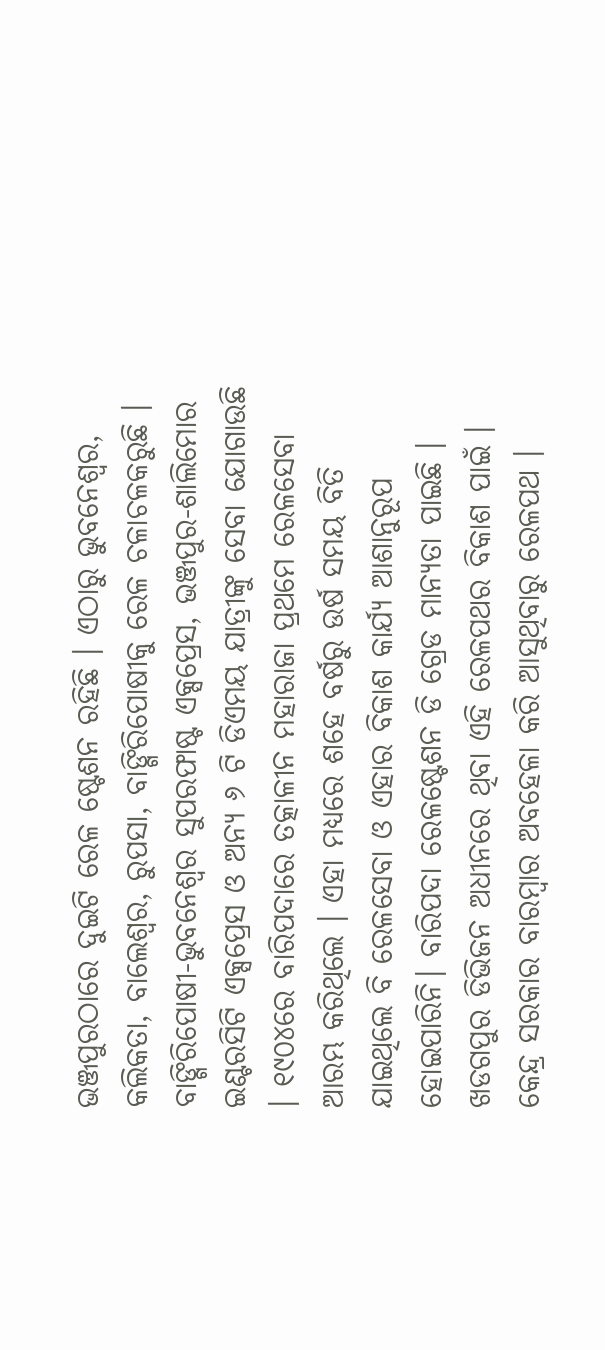ଭଞ୍ଜପୁରଠାରେ ଦୁଇଟି ରେଳ ଷ୍ଟେଶନ ରହିଛି । ଏଠାରୁ ଭୁବନେଶ୍ଵର, କଲିକତା, ବାଲେଶ୍ଵର, ରୁପସା, ବାଙ୍ଗିରିପୋଷୀକୁ ରେଳ ଚଳାଚଳକରୁଛି । ବାଙ୍ଗିରିପୋଷୀ-ଭୁବନେଶ୍ଵର ସୁପରଫାଷ୍ଟ ଏକ୍ସପ୍ରେସ, ଭଞ୍ଜପୁର-ଶାଲିମୋର ଇଣ୍ଟରସିଟି ଏକ୍ସପ୍ରେସ ଓ ଅନ୍ୟ ୬ ଟି ଡିଏମୟ ଯାତ୍ରୀଙ୍କୁ ସେବା ଯୋଗାଉଛି । ୧୯୦୪ରେ ବାରିପଦାରେ ତତ୍କାଳୀନ ମହାରାଜା ପ୍ରଥମେ ରେଳସେବା ଆରମ୍ଭ କରିଥିଲେ । ଏହା ମଧ୍ୟରେ ଶହେ ବର୍ଷରୁ ଉର୍ଷ ସମୟ ବିତି ଯାଇଥିଲେ ବି ରେଳସେବା ଓ ଏହାର ବିକାଶ କାର୍ଯ୍ୟ ଆଶାନୁରୂପ ହୋଇପାରିନି। ବାରିପଦା ରେଳଷ୍ଟେଶନ ଡି ଗ୍ରେଡ ମାନ୍ୟତା ପାଇଛି । ଖଡଗପୁର ଡିଭିଜନ ଅଧୀନରେ ଥିବା ଏହି ରେଳପଥର ବିକାଶ ପାଇଁ । କେନ୍ଦ୍ର ସରକାର ବାରମ୍ବାର ଅବହେଳା କରି ଆସୁଥିବାରୁ ରେଳପଥ ।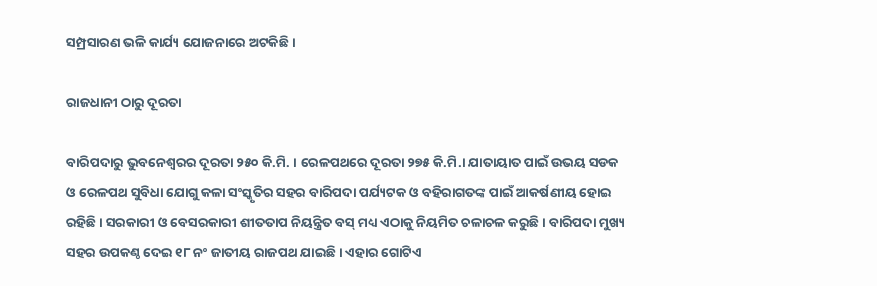ସମ୍ପ୍ରସାରଣ ଭଳି କାର୍ଯ୍ୟ ଯୋଜନାରେ ଅଟକିଛି ।

ରାଜଧାନୀ ଠାରୁ ଦୂରତା

ବାରିପଦାରୁ ଭୁବନେଶ୍ଵରର ଦୂରତା ୨୫୦ କି.ମି. । ରେଳପଥରେ ଦୂରତା ୨୭୫ କି.ମି.। ଯାତାୟାତ ପାଇଁ ଉଭୟ ସଡକ ଓ ରେଳପଥ ସୁବିଧା ଯୋଗୁ କଳା ସଂସ୍କୃତିର ସହର ବାରିପଦା ପର୍ଯ୍ୟଟକ ଓ ବହିରାଗତଙ୍କ ପାଇଁ ଆକର୍ଷଣୀୟ ହୋଇ ରହିଛି । ସରକାରୀ ଓ ବେସରକାରୀ ଶୀତତାପ ନିୟନ୍ତ୍ରିତ ବସ୍ ମଧ୍ୟ ଏଠାକୁ ନିୟମିତ ଚଳାଚଳ କରୁଛି । ବାରିପଦା ମୁଖ୍ୟ ସହର ଉପକଣ୍ଠ ଦେଇ ୧୮ ନଂ ଜାତୀୟ ରାଜପଥ ଯାଇଛି । ଏହାର ଗୋଟିଏ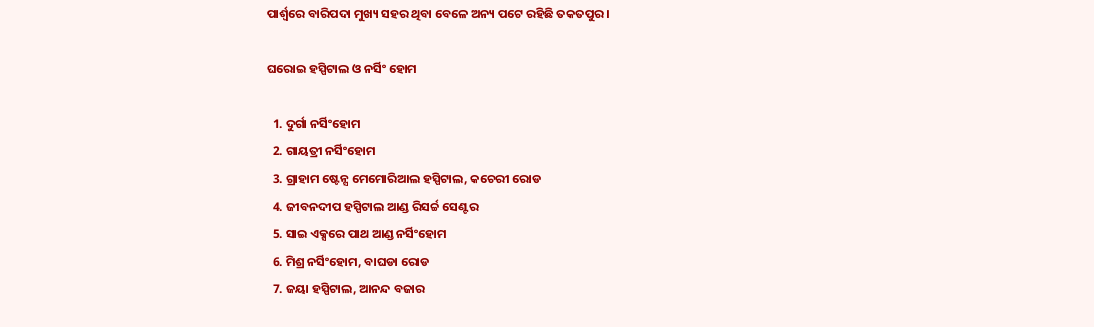ପାର୍ଶ୍ଵରେ ବାରିପଦା ମୁଖ୍ୟ ସହର ଥିବା ବେଳେ ଅନ୍ୟ ପଟେ ରହିଛି ତକତପୁର ।

ଘରୋଇ ହସ୍ପିଟାଲ ଓ ନର୍ସିଂ ହୋମ

  1. ଦୁର୍ଗା ନର୍ସିଂହୋମ
  2. ଗାୟତ୍ରୀ ନର୍ସିଂହୋମ
  3. ଗ୍ରାହାମ ଷ୍ଟେନ୍ସ ମେମୋରିଆଲ ହସ୍ପିଟାଲ, କଚେରୀ ରୋଡ
  4. ଜୀବନଦୀପ ହସ୍ପିଟାଲ ଆଣ୍ଡ ରିସର୍ଚ୍ଚ ସେଣ୍ଟର
  5. ସାଇ ଏକ୍ସରେ ପାଥ ଆଣ୍ଡ ନର୍ସିଂହୋମ
  6. ମିଶ୍ର ନର୍ସିଂହୋମ, ବାଘଡା ରୋଡ
  7. ଜୟା ହସ୍ପିଟାଲ, ଆନନ୍ଦ ବଜାର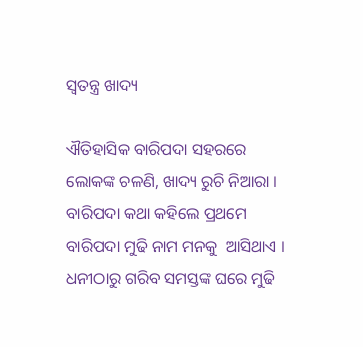ସ୍ଵତନ୍ତ୍ର ଖାଦ୍ୟ

ଐତିହାସିକ ବାରିପଦା ସହରରେ ଲୋକଙ୍କ ଚଳଣି, ଖାଦ୍ୟ ରୁଚି ନିଆରା । ବାରିପଦା କଥା କହିଲେ ପ୍ରଥମେ ବାରିପଦା ମୁଢି ନାମ ମନକୁ  ଆସିଥାଏ । ଧନୀଠାରୁ ଗରିବ ସମସ୍ତଙ୍କ ଘରେ ମୁଢି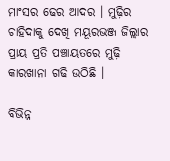ମାଂସର ଢେର ଆଦର । ମୁଢ଼ିର ଚାହିଦାକୁ ଦେଖି ମୟୂରଭଞ୍ଜ ଜିଲ୍ଲାର ପ୍ରାୟ ପ୍ରତି ପଞ୍ଚାୟତରେ ମୁଢ଼ି କାରଖାନା ଗଢି ଉଠିଛି ।

ବିଭିନ୍ନ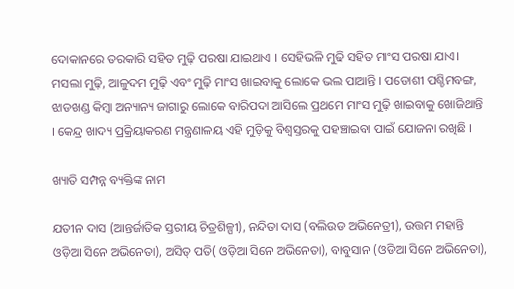ଦୋକାନରେ ତରକାରି ସହିତ ମୁଢ଼ି ପରଷା ଯାଇଥାଏ । ସେହିଭଳି ମୁଢି ସହିତ ମାଂସ ପରଷା ଯାଏ। ମସଲା ମୁଢ଼ି, ଆଳୁଦମ ମୁଢ଼ି ଏବଂ ମୁଢ଼ି ମାଂସ ଖାଇବାକୁ ଲୋକେ ଭଲ ପାଆନ୍ତି । ପଡୋଶୀ ପଶ୍ଚିମବଙ୍ଗ, ଝାଡଖଣ୍ଡ କିମ୍ବା ଅନ୍ୟାନ୍ୟ ଜାଗାରୁ ଲୋକେ ବାରିପଦା ଆସିଲେ ପ୍ରଥମେ ମାଂସ ମୁଢ଼ି ଖାଇବାକୁ ଖୋଜିଥାନ୍ତି । କେନ୍ଦ୍ର ଖାଦ୍ୟ ପ୍ରକ୍ରିୟାକରଣ ମନ୍ତ୍ରଣାଳୟ ଏହି ମୁଡ଼ିକୁ ବିଶ୍ୱସ୍ତରକୁ ପହଞ୍ଚାଇବା ପାଇଁ ଯୋଜନା ରଖିଛି ।

ଖ୍ୟାତି ସମ୍ପନ୍ନ ବ୍ୟକ୍ତିଙ୍କ ନାମ

ଯତୀନ ଦାସ (ଆନ୍ତର୍ଜାତିକ ସ୍ତରୀୟ ଚିତ୍ରଶିଳ୍ପୀ), ନନ୍ଦିତା ଦାସ (ବଲିଉଡ ଅଭିନେତ୍ରୀ), ଉତ୍ତମ ମହାନ୍ତି ଓଡ଼ିଆ ସିନେ ଅଭିନେତା), ଅସିତ୍ ପତି( ଓଡ଼ିଆ ସିନେ ଅଭିନେତା), ବାବୁସାନ (ଓଡିଆ ସିନେ ଅଭିନେତା),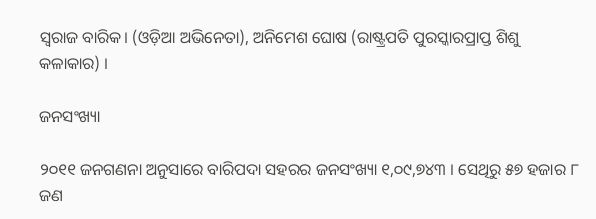ସ୍ଵରାଜ ବାରିକ। (ଓଡ଼ିଆ ଅଭିନେତା), ଅନିମେଶ ଘୋଷ (ରାଷ୍ଟ୍ରପତି ପୁରସ୍କାରପ୍ରାପ୍ତ ଶିଶୁ କଳାକାର) ।

ଜନସଂଖ୍ୟା

୨୦୧୧ ଜନଗଣନା ଅନୁସାରେ ବାରିପଦା ସହରର ଜନସଂଖ୍ୟା ୧,୦୯,୭୪୩ । ସେଥିରୁ ୫୭ ହଜାର ୮ ଜଣ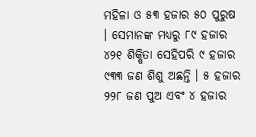ମହିଳା ଓ ୫୩ ହଜାର ୫୦ ପୁରୁଷ । ସେମାନଙ୍କ ମଧ୍ୟରୁ ୮୯ ହଜାର ୪୨୧ ଶିକ୍ଷିତା ସେହିପରି ୯ ହଜାର ୯୩୩ ଜଣ ଶିଶୁ ଅଛନ୍ତି । ୫ ହଜାର ୨୨୮ ଜଣ ପୁଅ ଏବଂ ୪ ହଜାର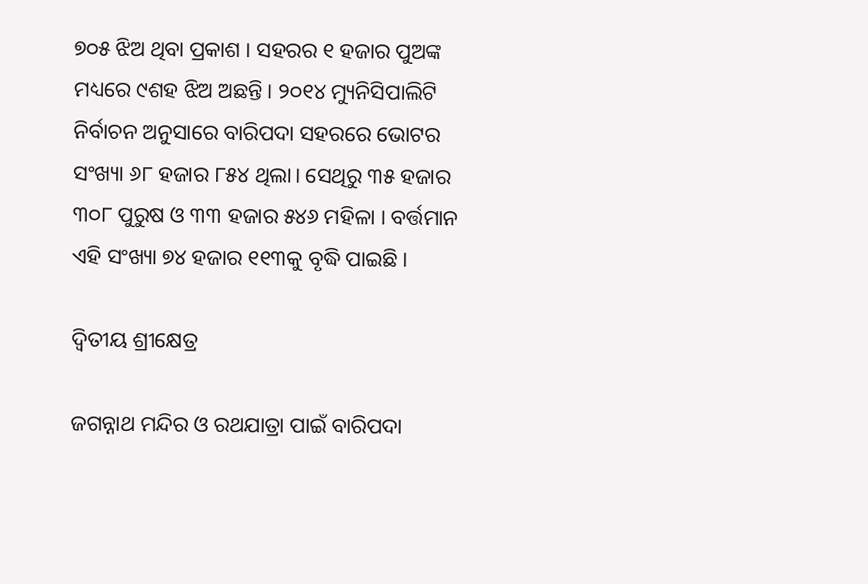୭୦୫ ଝିଅ ଥିବା ପ୍ରକାଶ । ସହରର ୧ ହଜାର ପୁଅଙ୍କ ମଧ୍ୟରେ ୯ଶହ ଝିଅ ଅଛନ୍ତି । ୨୦୧୪ ମ୍ୟୁନିସିପାଲିଟି ନିର୍ବାଚନ ଅନୁସାରେ ବାରିପଦା ସହରରେ ଭୋଟର ସଂଖ୍ୟା ୬୮ ହଜାର ୮୫୪ ଥିଲା। ସେଥିରୁ ୩୫ ହଜାର ୩୦୮ ପୁରୁଷ ଓ ୩୩ ହଜାର ୫୪୬ ମହିଳା । ବର୍ତ୍ତମାନ ଏହି ସଂଖ୍ୟା ୭୪ ହଜାର ୧୧୩କୁ ବୃଦ୍ଧି ପାଇଛି ।

ଦ୍ଵିତୀୟ ଶ୍ରୀକ୍ଷେତ୍ର

ଜଗନ୍ନାଥ ମନ୍ଦିର ଓ ରଥଯାତ୍ରା ପାଇଁ ବାରିପଦା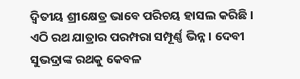ଦ୍ଵିତୀୟ ଶ୍ରୀକ୍ଷେତ୍ର ଭାବେ ପରିଚୟ ହାସଲ କରିଛି । ଏଠି ରଥ ଯାତ୍ରାର ପରମ୍ପରା ସମ୍ପୂର୍ଣ୍ଣ ଭିନ୍ନ । ଦେବୀ ସୁଭଦ୍ରାଙ୍କ ରଥକୁ କେବଳ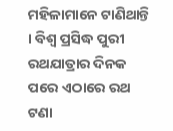ମହିଳାମାନେ ଟାଣିଥାନ୍ତି । ବିଶ୍ୱ ପ୍ରସିଦ୍ଧ ପୁରୀ ରଥଯାତ୍ରାର ଦିନକ ପରେ ଏଠାରେ ରଥ ଟଣା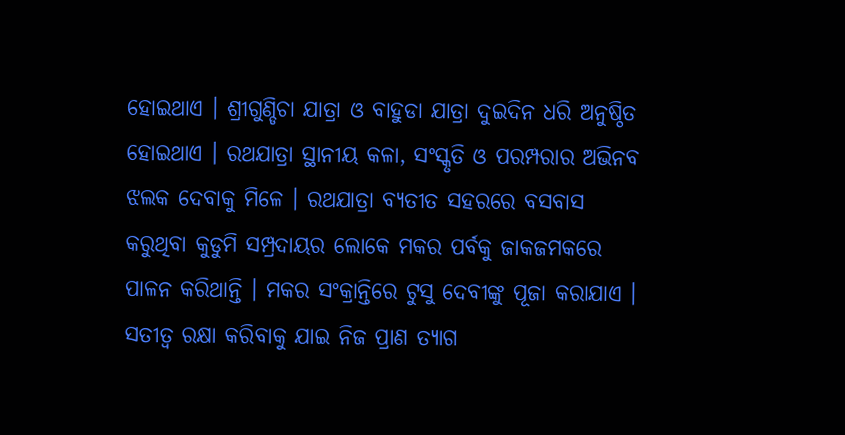ହୋଇଥାଏ । ଶ୍ରୀଗୁଣ୍ଡିଚା ଯାତ୍ରା ଓ ବାହୁଡା ଯାତ୍ରା ଦୁଇଦିନ ଧରି ଅନୁଷ୍ଠିତ ହୋଇଥାଏ । ରଥଯାତ୍ରା ସ୍ଥାନୀୟ କଳା, ସଂସ୍କୃତି ଓ ପରମ୍ପରାର ଅଭିନବ ଝଲକ ଦେବାକୁ ମିଳେ । ରଥଯାତ୍ରା ବ୍ୟତୀତ ସହରରେ ବସବାସ କରୁଥିବା କୁଡୁମି ସମ୍ପ୍ରଦାୟର ଲୋକେ ମକର ପର୍ବକୁ ଜାକଜମକରେ ପାଳନ କରିଥାନ୍ତି । ମକର ସଂକ୍ରାନ୍ତିରେ ଟୁସୁ ଦେବୀଙ୍କୁ ପୂଜା କରାଯାଏ । ସତୀତ୍ଵ ରକ୍ଷା କରିବାକୁ ଯାଇ ନିଜ ପ୍ରାଣ ତ୍ୟାଗ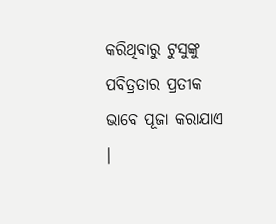କରିଥିବାରୁ ଟୁସୁଙ୍କୁ ପବିତ୍ରତାର ପ୍ରତୀକ ଭାବେ ପୂଜା କରାଯାଏ ।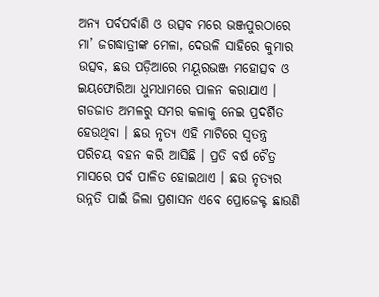ଅନ୍ୟ ପର୍ବପର୍ବାଣି ଓ ଉତ୍ସବ ମରେ ଭଞ୍ଜପୁରଠାରେ ମା’ ଜଗଦ୍ଧାତ୍ରୀଙ୍କ ମେଳା, ଦେଉଳି ସାହିରେ କୁମାର ଉତ୍ସବ, ଛଉ ପଡ଼ିଆରେ ମୟୂରଭଞ୍ଜ ମହୋତ୍ସବ ଓ ଇୟଫୋରିଆ ଧୁମଧାମରେ ପାଳନ କରାଯାଏ । ଗଡଜାତ ଅମଳରୁ ସମର କଳାକୁ ନେଇ ପ୍ରଦର୍ଶିତ ହେଉଥିବା । ଛଉ ନୃତ୍ୟ ଏହି ମାଟିରେ ସ୍ୱତନ୍ତ୍ର ପରିଚୟ ବହନ କରି ଆସିଛି । ପ୍ରତି ବର୍ଷ ଚୈତ୍ର ମାସରେ ପର୍ବ ପାଳିତ ହୋଇଥାଏ । ଛଉ ନୃତ୍ୟର ଉନ୍ନତି ପାଇଁ ଜିଲା ପ୍ରଶାସନ ଏବେ ପ୍ରୋଜେକ୍ଟ ଛାଉଣି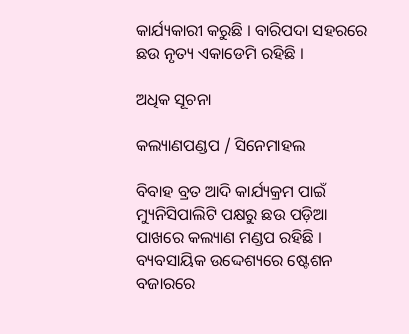କାର୍ଯ୍ୟକାରୀ କରୁଛି । ବାରିପଦା ସହରରେ ଛଉ ନୃତ୍ୟ ଏକାଡେମି ରହିଛି ।

ଅଧିକ ସୂଚନା

କଲ୍ୟାଣପଣ୍ଡପ / ସିନେମାହଲ

ବିବାହ ବ୍ରତ ଆଦି କାର୍ଯ୍ୟକ୍ରମ ପାଇଁ ମ୍ୟୁନିସିପାଲିଟି ପକ୍ଷରୁ ଛଉ ପଡ଼ିଆ ପାଖରେ କଲ୍ୟାଣ ମଣ୍ଡପ ରହିଛି । ବ୍ୟବସାୟିକ ଉଦ୍ଦେଶ୍ୟରେ ଷ୍ଟେଶନ ବଜାରରେ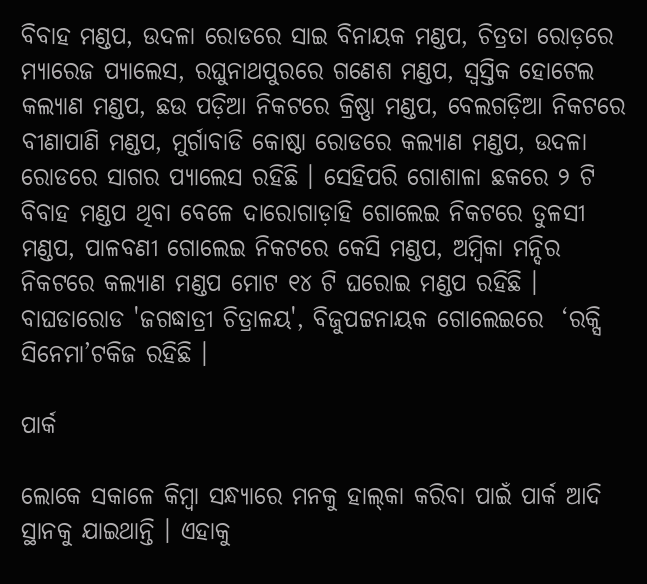ବିବାହ ମଣ୍ଡପ, ଉଦଳା ରୋଡରେ ସାଇ ବିନାୟକ ମଣ୍ଡପ, ଚିତ୍ରତା ରୋଡ଼ରେ ମ୍ୟାରେଜ ପ୍ୟାଲେସ, ରଘୁନାଥପୁରରେ ଗଣେଶ ମଣ୍ଡପ, ସ୍ଵସ୍ତିକ ହୋଟେଲ କଲ୍ୟାଣ ମଣ୍ଡପ, ଛଉ ପଡ଼ିଆ ନିକଟରେ କ୍ରିଷ୍ଣା ମଣ୍ଡପ, ବେଲଗଡ଼ିଆ ନିକଟରେ ବୀଣାପାଣି ମଣ୍ଡପ, ମୁର୍ଗାବାଡି କୋଷ୍ଠା ରୋଡରେ କଲ୍ୟାଣ ମଣ୍ଡପ, ଉଦଳା ରୋଡରେ ସାଗର ପ୍ୟାଲେସ ରହିଛି । ସେହିପରି ଗୋଶାଳା ଛକରେ ୨ ଟି ବିବାହ ମଣ୍ଡପ ଥିବା ବେଳେ ଦାରୋଗାଡ଼ାହି ଗୋଲେଇ ନିକଟରେ ତୁଳସୀ ମଣ୍ଡପ, ପାଳବଣୀ ଗୋଲେଇ ନିକଟରେ କେସି ମଣ୍ଡପ, ଅମ୍ବିକା ମନ୍ଦିର ନିକଟରେ କଲ୍ୟାଣ ମଣ୍ଡପ ମୋଟ ୧୪ ଟି ଘରୋଇ ମଣ୍ଡପ ରହିଛି ।  ବାଘଡାରୋଡ 'ଜଗଦ୍ଧାତ୍ରୀ ଚିତ୍ରାଳୟ', ବିଜୁପଟ୍ଟନାୟକ ଗୋଲେଇରେ  ‘ରକ୍ସି ସିନେମା’ଟକିଜ ରହିଛି ।

ପାର୍କ

ଲୋକେ ସକାଳେ କିମ୍ବା ସନ୍ଧ୍ୟାରେ ମନକୁ ହାଲ୍‌କା କରିବା ପାଇଁ ପାର୍କ ଆଦି ସ୍ଥାନକୁ ଯାଇଥାନ୍ତି । ଏହାକୁ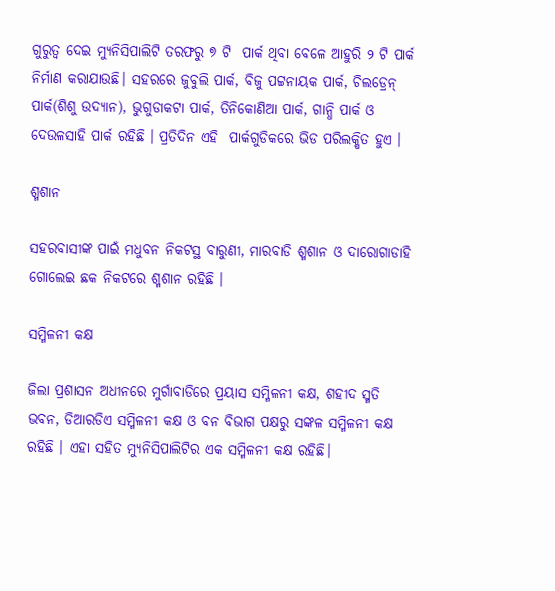ଗୁରୁତ୍ଵ ଦେଇ ମ୍ୟୁନିସିପାଲିଟି ତରଫରୁ ୭ ଟି  ପାର୍କ ଥିବା ବେଳେ ଆହୁରି ୨ ଟି ପାର୍କ ନିର୍ମାଣ କରାଯାଉଛି। ସହରରେ ଜୁବୁଲି ପାର୍କ, ବିଜୁ ପଟ୍ଟନାୟକ ପାର୍କ, ଚିଲଡ୍ରେନ୍ ପାର୍କ(ଶିଶୁ ଉଦ୍ୟାନ), ଭୁଗୁଡାକଟା ପାର୍କ, ତିନିକୋଣିଆ ପାର୍କ, ଗାନ୍ଧି ପାର୍କ ଓ ଦେଉଳସାହି ପାର୍କ ରହିଛି । ପ୍ରତିଦିନ ଏହି  ପାର୍କଗୁଡିକରେ ଭିଡ ପରିଲକ୍ଷିତ ହୁଏ ।

ଶ୍ମଶାନ

ସହରବାସୀଙ୍କ ପାଇଁ ମଧୁବନ ନିକଟସ୍ଥ ବାରୁଣୀ, ମାରବାଡି ଶ୍ମଶାନ ଓ ଦାରୋଗାଡାହି ଗୋଲେଇ ଛକ ନିକଟରେ ଶ୍ମଶାନ ରହିଛି ।

ସମ୍ମିଳନୀ କକ୍ଷ

ଜିଲା ପ୍ରଶାସନ ଅଧୀନରେ ମୁର୍ଗାବାଡିରେ ପ୍ରୟାସ ସମ୍ମିଳନୀ କକ୍ଷ, ଶହୀଦ ସ୍ମତି ଭବନ, ଡିଆରଡିଏ ସମ୍ମିଳନୀ କକ୍ଷ ଓ ବନ ବିଭାଗ ପକ୍ଷରୁ ସଙ୍କଳ ସମ୍ମିଳନୀ କକ୍ଷ ରହିଛି । ଏହା ସହିତ ମ୍ୟୁନିସିପାଲିଟିର ଏକ ସମ୍ମିଳନୀ କକ୍ଷ ରହିଛି।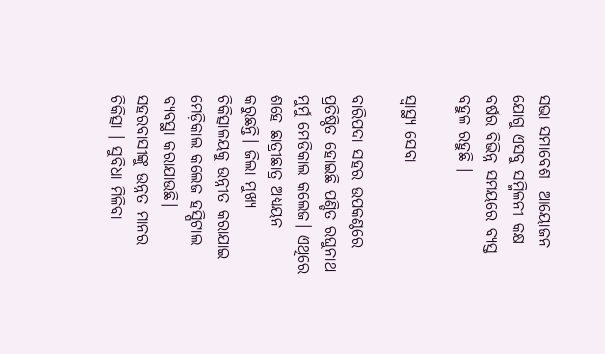ସଭା ସମାବେଶ  ଆୟୋଜନ ଯୋଗୁ ଏସବୁ ସମ୍ମିଳନୀ କକ୍ଷ ବର୍ଷର ବିଭିନ୍ନ ସମୟରେ ବ୍ୟସ୍ତ ବହୁଳ ରହୁଛି ।

ସ୍ୱାସ୍ଥ୍ୟ ସେବା

ବାରିପଦା ସହର ଉପକଣ୍ଠରେ ପ୍ରତିଷ୍ଠିତ ହୋଇଛି ପଣ୍ଡିତ ରଘୁନାଥ ମୁର୍ମୁ ମେଡିକାଲ କଲେଜ। ଏଥିରେ ଶହେ ଛାତ୍ରୀଛାତ୍ର ଅଧ୍ୟୟନ କରୁଛନ୍ତି। ଜିଲା ମୁଖ୍ୟ ଚିକିତ୍ସାଳୟକୁ ଉନ୍ନୀତ କରାଯାଇ ମେଡ଼ିକାଲ କଲେଜ ହସ୍ପିଟାଲ ବ୍ୟବସ୍ଥା କରାଯାଉଛି। ସହରବାସୀଙ୍କୁ ଉନ୍ନତ ମାନର ଚିକିତ୍ସା । ସୁବିଧା ମିଳିବା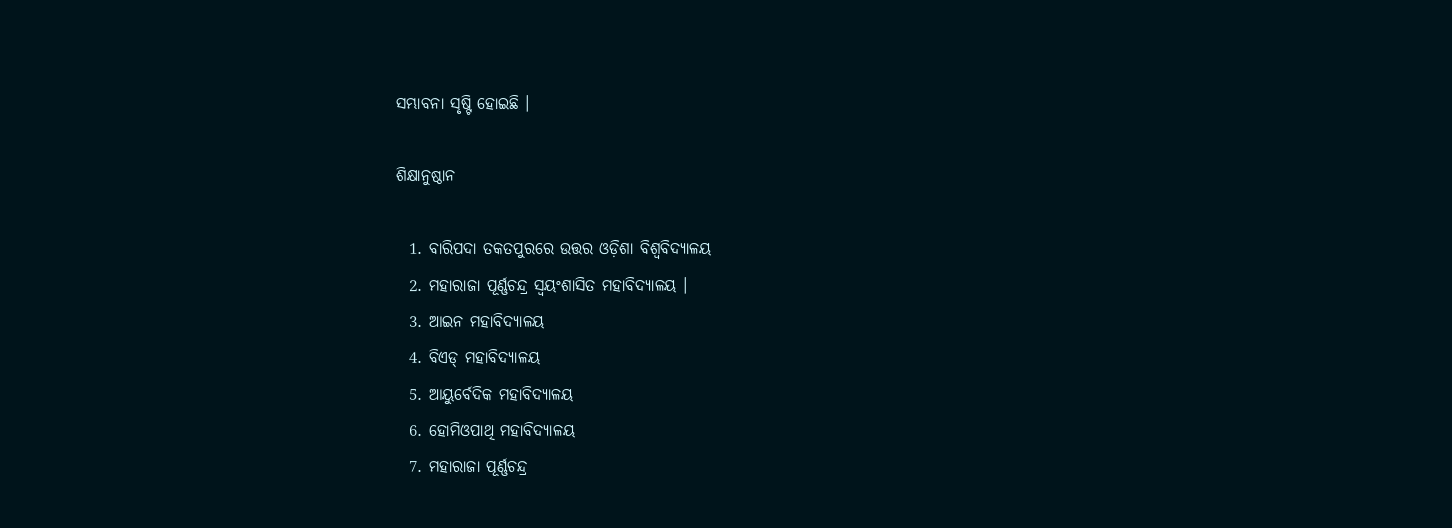ସମ୍ଭାବନା ସୃଷ୍ଟି ହୋଇଛି ।

ଶିକ୍ଷାନୁଷ୍ଠାନ

  1. ବାରିପଦା ତକତପୁରରେ ଉତ୍ତର ଓଡ଼ିଶା ବିଶ୍ୱବିଦ୍ୟାଳୟ
  2. ମହାରାଜା ପୂର୍ଣ୍ଣଚନ୍ଦ୍ର ସ୍ଵୟଂଶାସିତ ମହାବିଦ୍ୟାଳୟ ।
  3. ଆଇନ ମହାବିଦ୍ୟାଳୟ
  4. ବିଏଡ୍ ମହାବିଦ୍ୟାଳୟ
  5. ଆୟୁର୍ବେଦିକ ମହାବିଦ୍ୟାଳୟ
  6. ହୋମିଓପାଥି ମହାବିଦ୍ୟାଳୟ
  7. ମହାରାଜା ପୂର୍ଣ୍ଣଚନ୍ଦ୍ର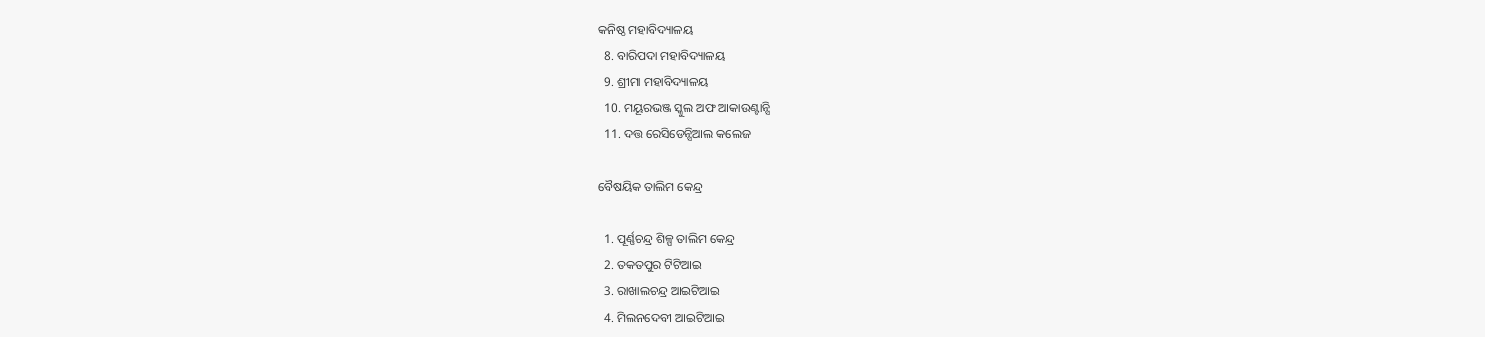କନିଷ୍ଠ ମହାବିଦ୍ୟାଳୟ
  8. ବାରିପଦା ମହାବିଦ୍ୟାଳୟ
  9. ଶ୍ରୀମା ମହାବିଦ୍ୟାଳୟ
  10. ମୟୂରଭଞ୍ଜ ସ୍କୁଲ ଅଫ ଆକାଉଣ୍ଟାନ୍ସି
  11. ଦତ୍ତ ରେସିଡେନ୍ସିଆଲ କଲେଜ

ବୈଷୟିକ ତାଲିମ କେନ୍ଦ୍ର

  1. ପୂର୍ଣ୍ଣଚନ୍ଦ୍ର ଶିଳ୍ପ ତାଲିମ କେନ୍ଦ୍ର
  2. ତକତପୁର ଟିଟିଆଇ
  3. ରାଖାଲଚନ୍ଦ୍ର ଆଇଟିଆଇ
  4. ମିଲନଦେବୀ ଆଇଟିଆଇ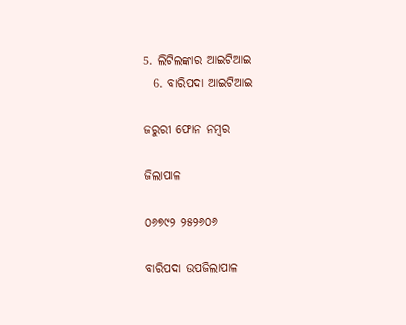5. ଲିଟିଲଙ୍କାର ଆଇଟିଆଇ
  6. ବାରିପଦା ଆଇଟିଆଇ

ଜରୁରୀ ଫୋନ ନମ୍ବର

ଜିଲାପାଳ

୦୬୭୯୨ ୨୫୨୬୦୬

ବାରିପଦା ଉପଜିଲାପାଳ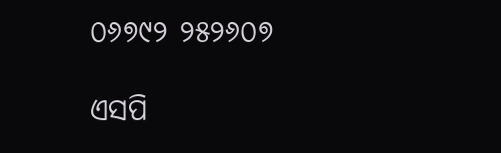୦୬୭୯୨ ୨୫୨୬୦୭

ଏସପି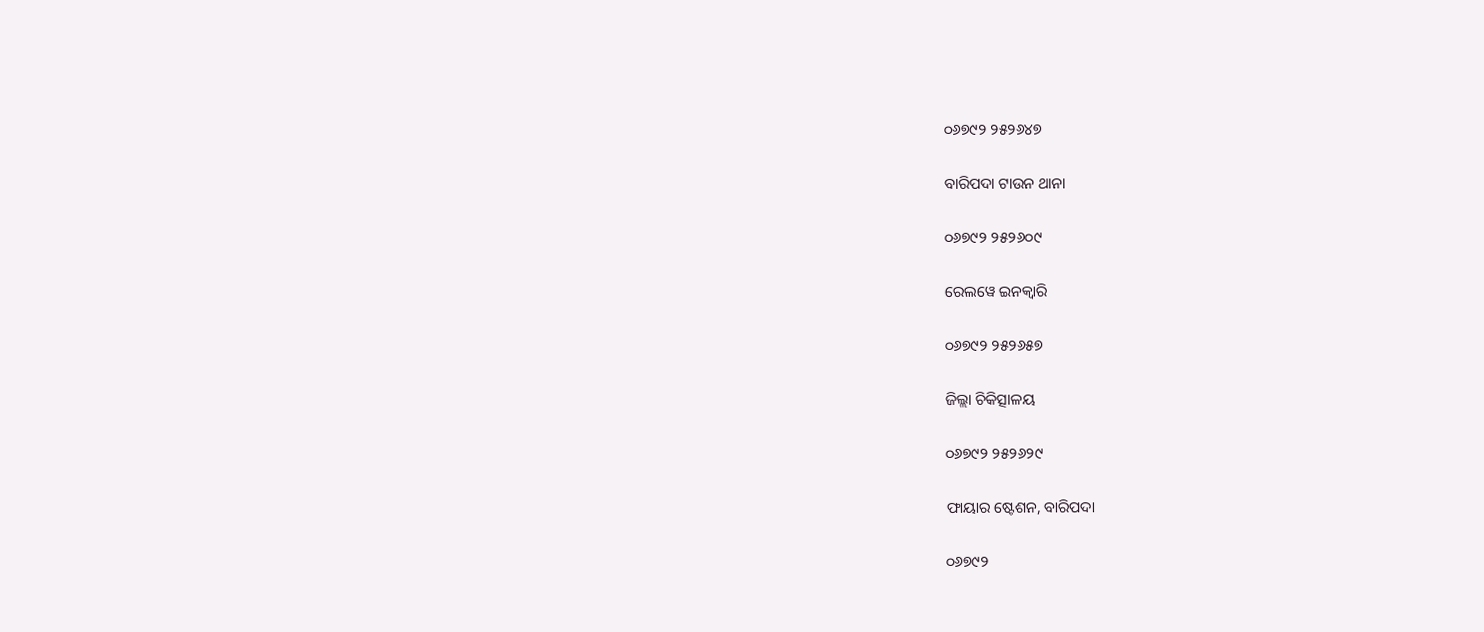୦୬୭୯୨ ୨୫୨୬୪୭

ବାରିପଦା ଟାଉନ ଥାନା

୦୬୭୯୨ ୨୫୨୬୦୯

ରେଲୱେ ଇନକ୍ଵାରି

୦୬୭୯୨ ୨୫୨୬୫୭

ଜିଲ୍ଲା ଚିକିତ୍ସାଳୟ

୦୬୭୯୨ ୨୫୨୬୨୯

ଫାୟାର ଷ୍ଟେଶନ, ବାରିପଦା

୦୬୭୯୨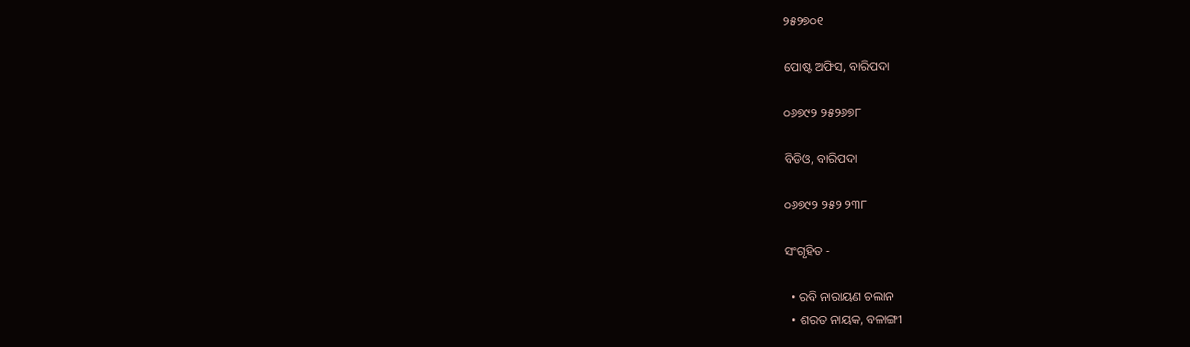୨୫୨୭୦୧

ପୋଷ୍ଟ ଅଫିସ, ବାରିପଦା

୦୬୭୯୨ ୨୫୨୬୭୮

ବିଡିଓ, ବାରିପଦା

୦୬୭୯୨ ୨୫୨ ୨୩୮

ସଂଗୃହିତ -

  • ରବି ନାରାୟଣ ଚଲାନ
  • ଶରତ ନାୟକ, ବଳାଙ୍ଗୀ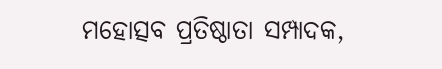ମହୋତ୍ସବ ପ୍ରତିଷ୍ଠାତା ସମ୍ପାଦକ,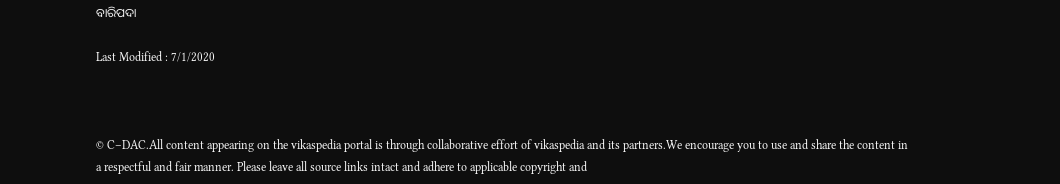ବାରିପଦା

Last Modified : 7/1/2020



© C–DAC.All content appearing on the vikaspedia portal is through collaborative effort of vikaspedia and its partners.We encourage you to use and share the content in a respectful and fair manner. Please leave all source links intact and adhere to applicable copyright and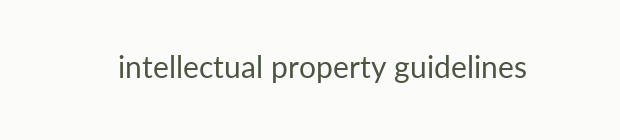intellectual property guidelines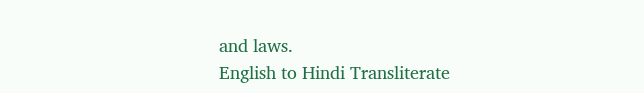and laws.
English to Hindi Transliterate